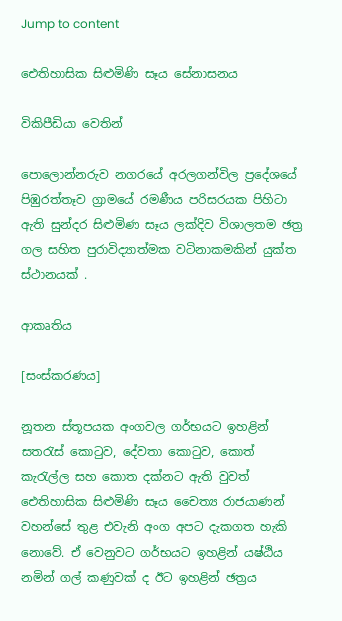Jump to content

ඓතිහාසික සිළුමිණි සෑය සේනාසනය

විකිපීඩියා වෙතින්

පොලොන්නරුව නගරයේ අරලගන්විල ප්‍රදේශයේ පිඹුරත්තෑව ග්‍රාමයේ රමණීය පරිසරයක පිහිටා ඇති සුන්දර සිළුමිණ සෑය ලක්දිව විශාලතම ඡත්‍ර ගල සහිත පුරාවිද්‍යාත්මක වටිනාකමකින් යුක්ත ස්ථානයක් .

ආකෘතිය

[සංස්කරණය]

නූතන ස්තූපයක අංගවල ගර්භයට ඉහළින් සතරැස් කොටුව, දේවතා කොටුව, කොත් කැරැල්ල සහ කොත දක්නට ඇති වුවත් ඓතිහාසික සිළුමිණි සෑය චෛත්‍ය රාජයාණන් වහන්සේ තුළ එවැනි අංග අපට දැකගත හැකි නොවේ. ඒ වෙනුවට ගර්භයට ඉහළින් යෂ්ඨිය නමින් ගල් කණුවක් ද ඊට ඉහළින් ඡත්‍රය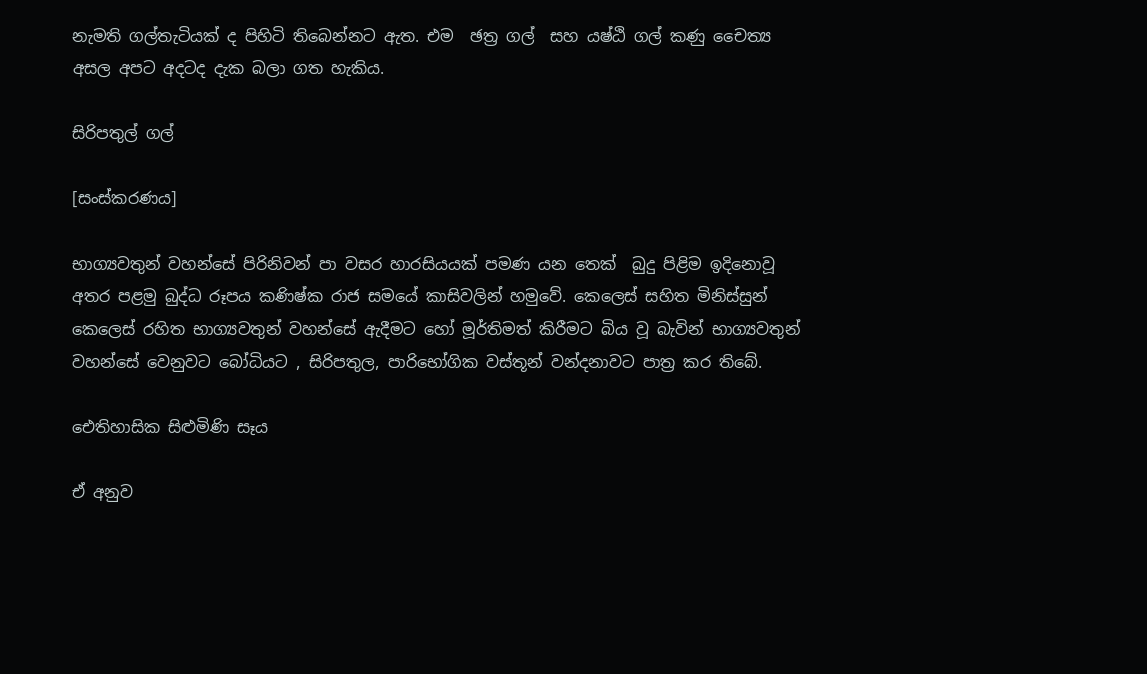නැමති ගල්තැටියක් ද පිහිටි තිබෙන්නට ඇත. එම  ඡත්‍ර ගල්  සහ යෂ්ඨි ගල් කණු චෛත්‍ය අසල අපට අදටද දැක බලා ගත හැකිය.

සිරිපතුල් ගල්

[සංස්කරණය]

භාග්‍යවතුන් වහන්සේ පිරිනිවන් පා වසර හාරසියයක් පමණ යන තෙක්  බුදු පිළිම ඉදිනොවූ අතර පළමු බුද්ධ රූපය කණිෂ්ක රාජ සමයේ කාසිවලින් හමුවේ. කෙලෙස් සහිත මිනිස්සුන් කෙලෙස් රහිත භාග්‍යවතුන් වහන්සේ ඇදීමට හෝ මූර්තිමත් කිරීමට බිය වූ බැවින් භාග්‍යවතුන් වහන්සේ වෙනුවට බෝධියට , සිරිපතුල, පාරිභෝගික වස්තූන් වන්දනාවට පාත්‍ර කර තිබේ.

ඓතිහාසික සිළුමිණි සෑය

ඒ අනුව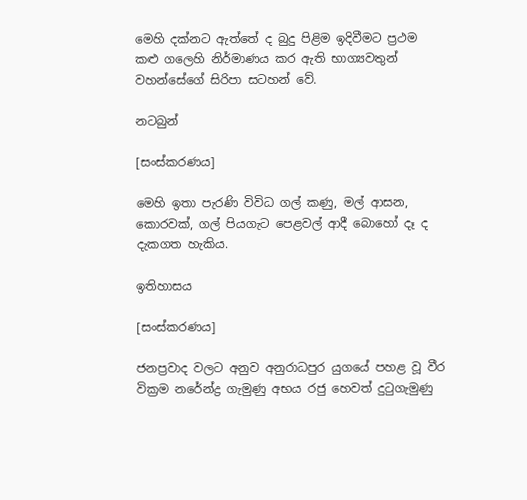මෙහි දක්නට ඇත්තේ ද බුදු පිළිම ඉදිවීමට ප්‍රථම කළු ගලෙහි නිර්මාණය කර ඇති භාග්‍යවතුන් වහන්සේගේ සිරිපා සටහන් වේ.

නටබුන්

[සංස්කරණය]

මෙහි ඉතා පැරණි විවිධ ගල් කණු, මල් ආසන, කොරවක්, ගල් පියගැට පෙළවල් ආදී බොහෝ දෑ ද දැකගත හැකිය.

ඉතිහාසය

[සංස්කරණය]

ජනප්‍රවාද වලට අනුව අනුරාධපුර යුගයේ පහළ වූ වීර වික්‍රම නරේන්ද්‍ර ගැමුණු අභය රජු හෙවත් දුටුගැමුණු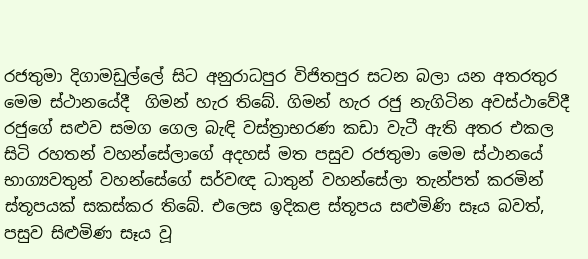රජතුමා දිගාමඩුල්ලේ සිට අනුරාධපුර විජිතපුර සටන බලා යන අතරතුර මෙම ස්ථානයේදී  ගිමන් හැර තිබේ. ගිමන් හැර රජු නැගිටින අවස්ථාවේදී රජුගේ සළුව සමග ගෙල බැඳි වස්ත්‍රාභරණ කඩා වැටී ඇති අතර එකල සිටි රහතන් වහන්සේලාගේ අදහස් මත පසුව රජතුමා මෙම ස්ථානයේ භාග්‍යවතුන් වහන්සේගේ සර්වඥ ධාතුන් වහන්සේලා තැන්පත් කරමින් ස්තූපයක් සකස්කර තිබේ. එලෙස ඉදිකළ ස්තූපය සළුමිණි සෑය බවත්, පසුව සිළුමිණ සෑය වූ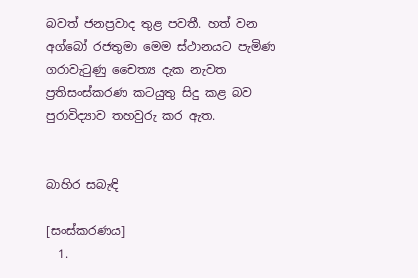බවත් ජනප්‍රවාද තුළ පවතී. හත් වන අග්බෝ රජතුමා මෙම ස්ථානයට පැමිණ ගරාවැටුණු චෛත්‍ය දැක නැවත ප්‍රතිසංස්කරණ කටයුතු සිදු කළ බව පුරාවිද්‍යාව තහවුරු කර ඇත.


බාහිර සබැඳි

[සංස්කරණය]
  1.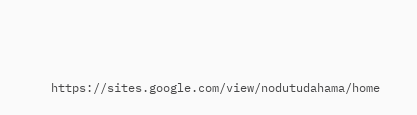https://sites.google.com/view/nodutudahama/home